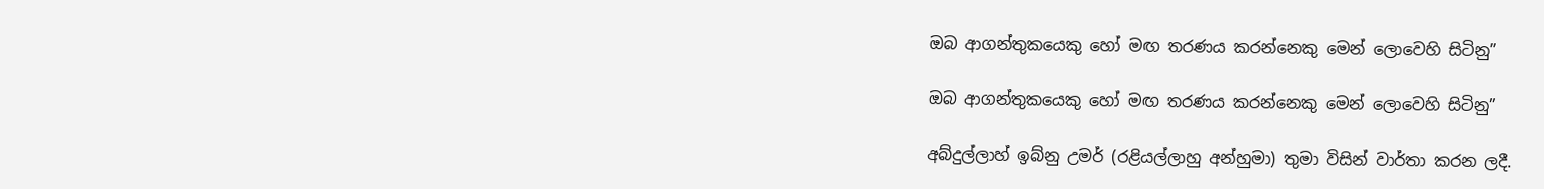ඔබ ආගන්තුකයෙකු හෝ මඟ තරණය කරන්නෙකු මෙන් ලොවෙහි සිටිනු”

ඔබ ආගන්තුකයෙකු හෝ මඟ තරණය කරන්නෙකු මෙන් ලොවෙහි සිටිනු”

අබ්දුල්ලාහ් ඉබ්නු උමර් (රළියල්ලාහු අන්හුමා) තුමා විසින් වාර්තා කරන ලදී.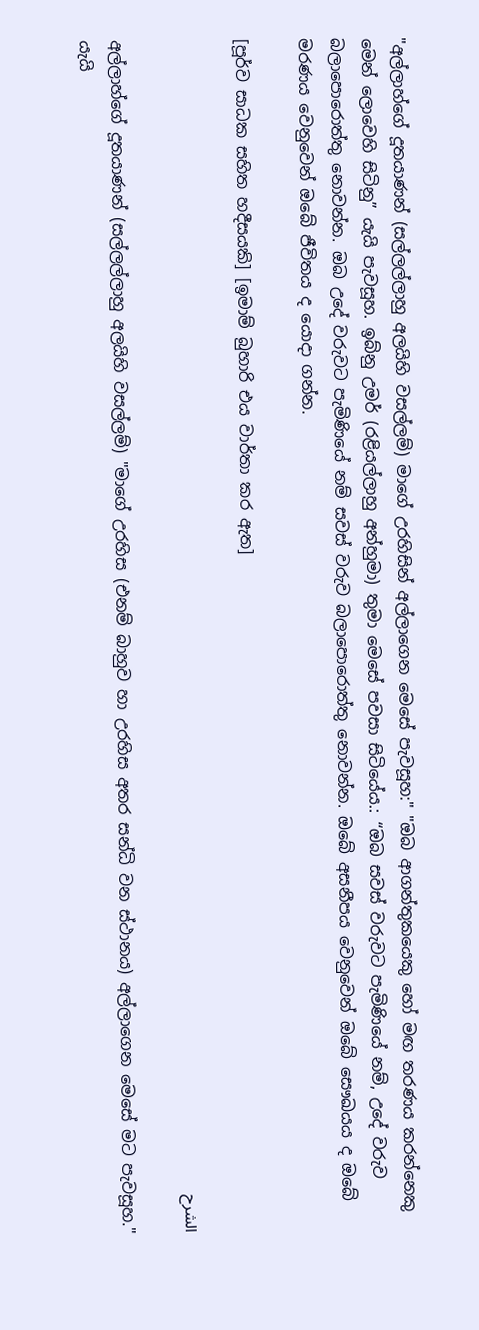"අල්ලාහ්ගේ දූතයාණන් (සල්ලල්ලාහු අලයිහි වසල්ලම්) මාගේ උරහිසින් අල්ලාගෙන මෙසේ පැවසූහ:" "ඔබ ආගන්තුකයෙකු හෝ මඟ තරණය කරන්නෙකු මෙන් ලොවෙහි සිටිනු” යැයි පැවසූහ. ඉබ්නු උමර් (රළියල්ලාහු අන්හුමා) තුමා මෙසේ පවසා සිටියේය.: “ඔබ සවස් වරුවට පැමිණියේ නම්, උදේ වරුව බලාපොරොත්තු නොවන්න. ඔබ උදේ වරුවට පැමිණියේ නම් සවස් වරුව බලාපොරොත්තු නොවන්න. ඔබේ අසනීපය වෙනුවෙන් ඔබේ සෞඛයය ද ඔබේ මරණය වෙනුවෙන් ඔබේ ජීවිතය ද යොදා ගන්න.

[පූර්ව සාධක සහිත හදීසයකි] [ඉමාම් බුහාරි එය වාර්තා කර ඇත]

الشرح

අල්ලාහ්ගේ දූතයාණන් (සල්ලල්ලාහු අලයිහි වසල්ලම්) "මාගේ උරහිස (එනම් බාහුව හා උරහිස අතර සන්ධි වන ස්ථානය) අල්ලාගෙන මෙසේ මට පැවසූහ." යැයි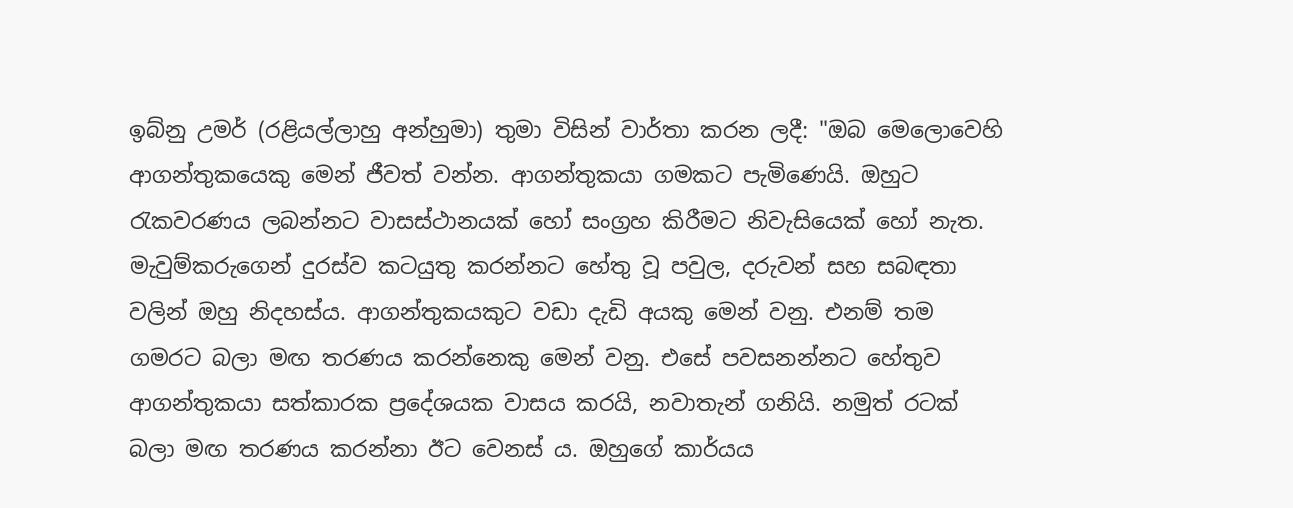ඉබ්නු උමර් (රළියල්ලාහු අන්හුමා) තුමා විසින් වාර්තා කරන ලදී: "ඔබ මෙලොවෙහි ආගන්තුකයෙකු මෙන් ජීවත් වන්න. ආගන්තුකයා ගමකට පැමිණෙයි. ඔහුට රැකවරණය ලබන්නට වාසස්ථානයක් හෝ සංග්‍රහ කිරීමට නිවැසියෙක් හෝ නැත. මැවුම්කරුගෙන් දුරස්ව කටයුතු කරන්නට හේතු වූ පවුල, දරුවන් සහ සබඳතා වලින් ඔහු නිදහස්ය. ආගන්තුකයකුට වඩා දැඩි අයකු මෙන් වනු. එනම් තම ගමරට බලා මඟ තරණය කරන්නෙකු මෙන් වනු. එසේ පවසනන්නට හේතුව ආගන්තුකයා සත්කාරක ප්‍රදේශයක වාසය කරයි, නවාතැන් ගනියි. නමුත් රටක් බලා මඟ තරණය කරන්නා ඊට වෙනස් ය. ඔහුගේ කාර්යය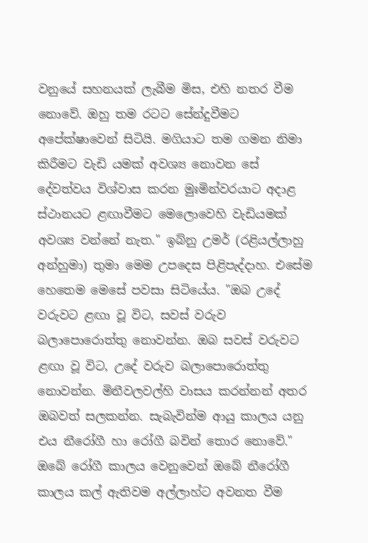වනුයේ සහනයක් ලැබීම මිස, එහි නතර වීම නොවේ. ඔහු තම රටට සේන්දුවීමට අපේක්ෂාවෙන් සිටියි. මගියාට තම ගමන නිමා කිරීමට වැඩි යමක් අවශ්‍ය නොවන සේ දේවත්වය විශ්වාස කරන මුඃමින්වරයාට අදාළ ස්ථානයට ළඟාවීමට මෙලොවෙහි වැඩියමක් අවශ්‍ය වන්නේ නැත." ඉබ්නු උමර් (රළියල්ලාහු අන්හුමා) තුමා මෙම උපදෙස පිළිපැද්දාහ. එසේම හෙතෙම මෙසේ පවසා සිටියේය. "ඔබ උදේ වරුවට ළඟා වූ විට, සවස් වරුව බලාපොරොත්තු නොවන්න. ඔබ සවස් වරුවට ළඟා වූ විට, උදේ වරුව බලාපොරොත්තු නොවන්න. මිනීවලවල්හි වාසය කරන්නන් අතර ඔබවත් සලකන්න. සැබැවින්ම ආයු කාලය යනු එය නීරෝගී හා රෝගී බවින් තොර නොවේ." ඔබේ රෝගී කාලය වෙනුවෙන් ඔබේ නීරෝගී කාලය කල් ඇතිවම අල්ලාහ්ට අවනත වීම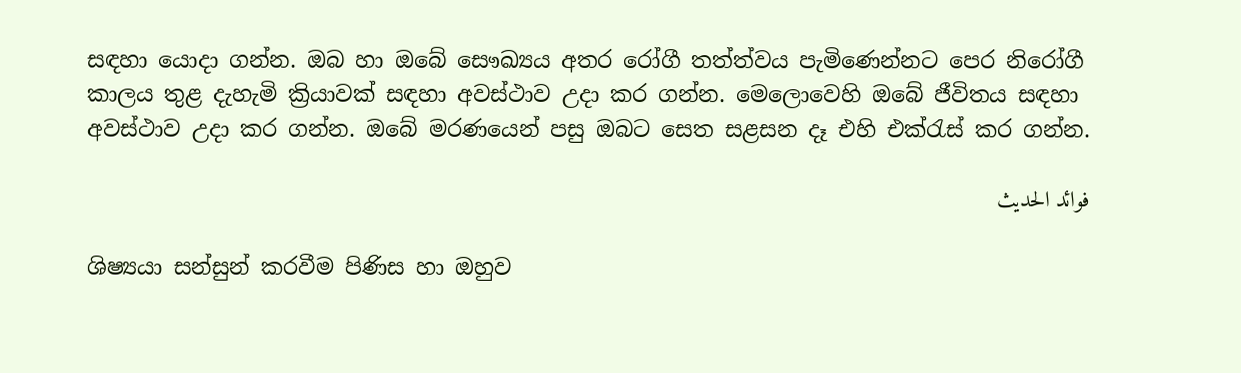සඳහා යොදා ගන්න. ඔබ හා ඔබේ සෞඛ්‍යය අතර රෝගී තත්ත්වය පැමිණෙන්නට පෙර නිරෝගී කාලය තුළ දැහැමි ක්‍රියාවක් සඳහා අවස්ථාව උදා කර ගන්න. මෙලොවෙහි ඔබේ ජීවිතය සඳහා අවස්ථාව උදා කර ගන්න. ඔබේ මරණයෙන් පසු ඔබට සෙත සළසන දෑ එහි එක්රැස් කර ගන්න.

فوائد الحديث

ශිෂ්‍යයා සන්සුන් කරවීම පිණිස හා ඔහුව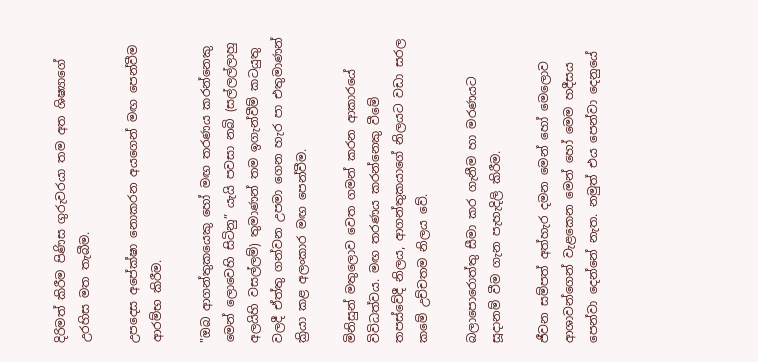දිරිමත් කිරීම පිණිස ගුරුවරයා තම අත ශිෂ්‍යාගේ උරහිස මත තැබීම.

උපදෙස අපේක්ෂා නොකරන අයගෙන් මඟ පෙන්වීම ආරම්භ කිරීම.

"ඔබ ආගන්තුකයෙකු හෝ මඟ තරණය කරන්නෙකු මෙන් ලොවෙහි සිටිනු” යැයි පවසා නබි (සල්ලල්ලාහු අලයිහි වසල්ලම්) තුමාණන් තම ඉගැන්වීම් කටයුතු වලදී ඒත්තු ගන්වන උපමා ගෙන හැර පා එතුමාණන් ක්‍රියා කළ අලංකාර මඟ පෙන්වීම.

මිනිසුන් මතුලොව වෙත ගමන් කරන ආකාරයේ විවිධත්වය. මඟ තරණය කරන්නෙකු වීමේ තපස්වේදී නිලය, ආගන්තුකයාගේ නිලයට වඩා සරල කමේ උච්චතම නිලය වේ.

බලාපොරොත්තු සීමා කර ගැනීම හා මරණයට සූදානම් වීම ගැන පැහැදිලි කිරීම.

ජීවන සම්පත් අත්හැර දමන මෙන් හෝ මෙලොව ආශාවන්ගෙන් වැළකෙන මෙන් හෝ මෙම හදීසය පෙන්වා දෙන්නේ නැත. නමුත් එය පෙන්වා දෙනුයේ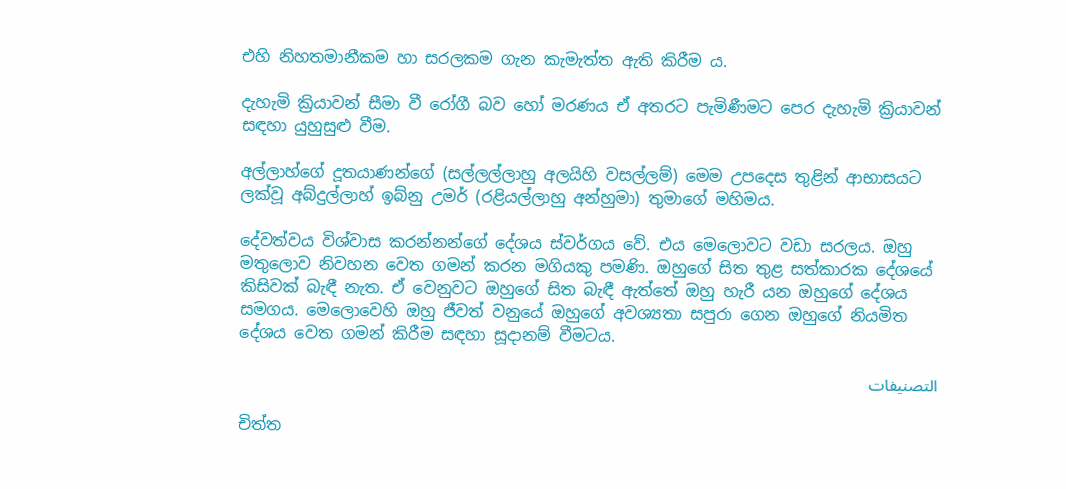එහි නිහතමානීකම හා සරලකම ගැන කැමැත්ත ඇති කිරීම ය.

දැහැමි ක්‍රියාවන් සීමා වී රෝගී බව හෝ මරණය ඒ අතරට පැමිණීමට පෙර දැහැමි ක්‍රියාවන් සඳහා යුහුසුළු වීම.

අල්ලාහ්ගේ දූතයාණන්ගේ (සල්ලල්ලාහු අලයිහි වසල්ලම්) මෙම උපදෙස තුළින් ආභාසයට ලක්වූ අබ්දුල්ලාහ් ඉබ්නු උමර් (රළියල්ලාහු අන්හුමා) තුමාගේ මහිමය.

දේවත්වය විශ්වාස කරන්නන්ගේ දේශය ස්වර්ගය වේ. එය මෙලොවට වඩා සරලය. ඔහු මතුලොව නිවහන වෙත ගමන් කරන මගියකු පමණි. ඔහුගේ සිත තුළ සත්කාරක දේශයේ කිසිවක් බැඳී නැත. ඒ වෙනුවට ඔහුගේ සිත බැඳී ඇත්තේ ඔහු හැරී යන ඔහුගේ දේශය සමගය. මෙලොවෙහි ඔහු ජීවත් වනුයේ ඔහුගේ අවශ්‍යතා සපුරා ගෙන ඔහුගේ නියමිත දේශය වෙත ගමන් කිරීම සඳහා සූදානම් වීමටය.

التصنيفات

චිත්ත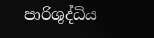පාරිශුද්ධිය